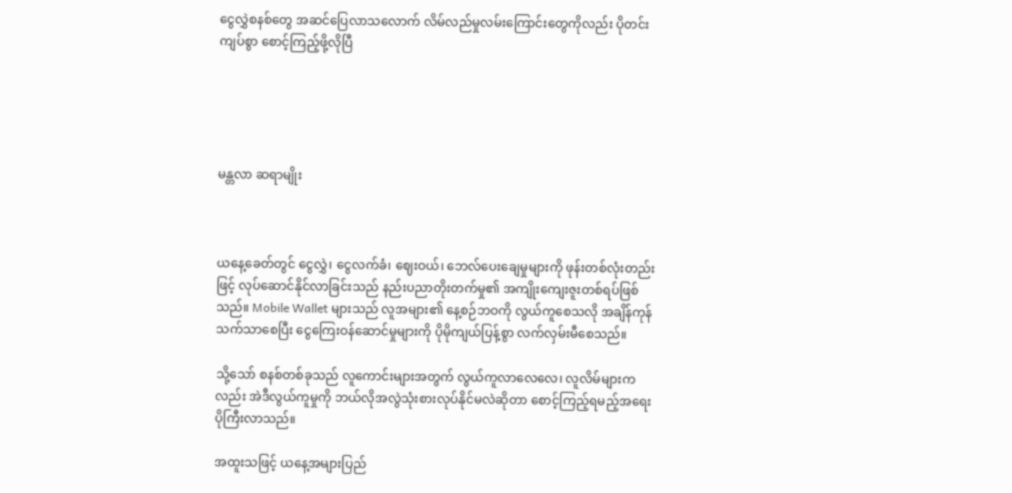ငွေလွှဲစနစ်တွေ အဆင်ပြေလာသလောက် လိမ်လည်မှုလမ်းကြောင်းတွေကိုလည်း ပိုတင်းကျပ်စွာ စောင့်ကြည့်ဖို့လိုပြီ





မန္တလာ ဆရာမျိုး



ယနေ့ခေတ်တွင် ငွေလွှဲ၊ ငွေလက်ခံ၊ ဈေးဝယ်၊ ဘေလ်ပေးချေမှုများကို ဖုန်းတစ်လုံးတည်းဖြင့် လုပ်ဆောင်နိုင်လာခြင်းသည် နည်းပညာတိုးတက်မှု၏ အကျိုးကျေးဇူးတစ်ရပ်ဖြစ်သည်။ Mobile Wallet များသည် လူအများ၏ နေ့စဉ်ဘဝကို လွယ်ကူစေသလို အချိန်ကုန်သက်သာစေပြီး ငွေကြေးဝန်ဆောင်မှုများကို ပိုမိုကျယ်ပြန့်စွာ လက်လှမ်းမီစေသည်။

သို့သော် စနစ်တစ်ခုသည် လူကောင်းများအတွက် လွယ်ကူလာလေလေ၊ လူလိမ်များကလည်း အဲဒီလွယ်ကူမှုကို ဘယ်လိုအလွဲသုံးစားလုပ်နိုင်မလဲဆိုတာ စောင့်ကြည့်ရမည့်အရေး ပိုကြီးလာသည်။

အထူးသဖြင့် ယနေ့အများပြည်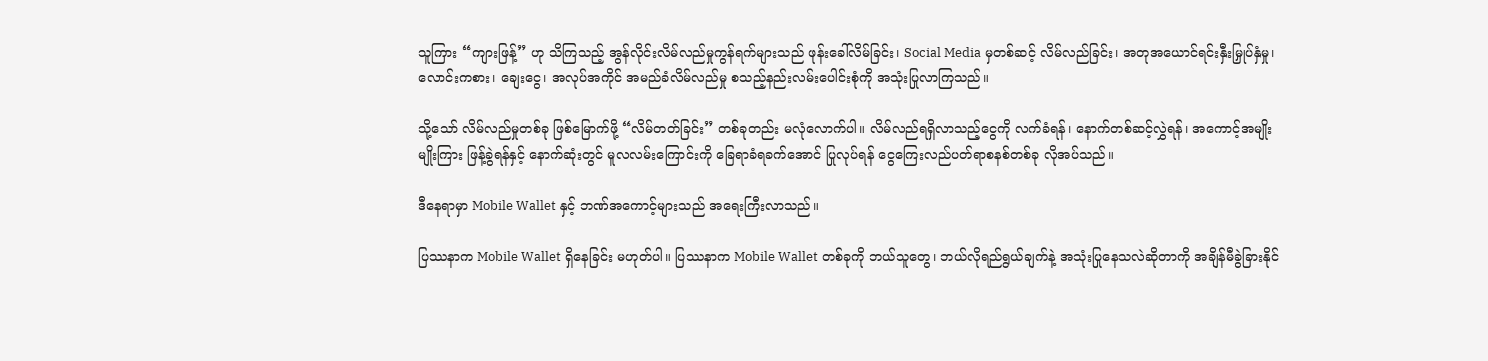သူကြား “ကျားဖြန့်” ဟု သိကြသည့် အွန်လိုင်းလိမ်လည်မှုကွန်ရက်များသည် ဖုန်းခေါ်လိမ်ခြင်း၊ Social Media မှတစ်ဆင့် လိမ်လည်ခြင်း၊ အတုအယောင်ရင်းနှီးမြှုပ်နှံမှု၊ လောင်းကစား၊ ချေးငွေ၊ အလုပ်အကိုင် အမည်ခံလိမ်လည်မှု စသည့်နည်းလမ်းပေါင်းစုံကို အသုံးပြုလာကြသည်။

သို့သော် လိမ်လည်မှုတစ်ခု ဖြစ်မြောက်ဖို့ “လိမ်တတ်ခြင်း” တစ်ခုတည်း မလုံလောက်ပါ။ လိမ်လည်ရရှိလာသည့်ငွေကို လက်ခံရန်၊ နောက်တစ်ဆင့်လွှဲရန်၊ အကောင့်အမျိုးမျိုးကြား ဖြန့်ခွဲရန်နှင့် နောက်ဆုံးတွင် မူလလမ်းကြောင်းကို ခြေရာခံရခက်အောင် ပြုလုပ်ရန် ငွေကြေးလည်ပတ်ရာစနစ်တစ်ခု လိုအပ်သည်။

ဒီနေရာမှာ Mobile Wallet နှင့် ဘဏ်အကောင့်များသည် အရေးကြီးလာသည်။

ပြဿနာက Mobile Wallet ရှိနေခြင်း မဟုတ်ပါ။ ပြဿနာက Mobile Wallet တစ်ခုကို ဘယ်သူတွေ၊ ဘယ်လိုရည်ရွယ်ချက်နဲ့ အသုံးပြုနေသလဲဆိုတာကို အချိန်မီခွဲခြားနိုင်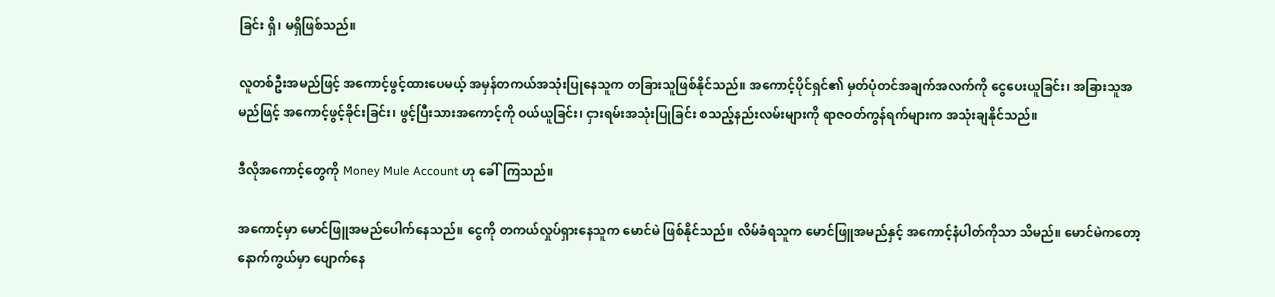ခြင်း ရှိ၊ မရှိဖြစ်သည်။

လူတစ်ဦးအမည်ဖြင့် အကောင့်ဖွင့်ထားပေမယ့် အမှန်တကယ်အသုံးပြုနေသူက တခြားသူဖြစ်နိုင်သည်။ အကောင့်ပိုင်ရှင်၏ မှတ်ပုံတင်အချက်အလက်ကို ငွေပေးယူခြင်း၊ အခြားသူအမည်ဖြင့် အကောင့်ဖွင့်ခိုင်းခြင်း၊ ဖွင့်ပြီးသားအကောင့်ကို ဝယ်ယူခြင်း၊ ငှားရမ်းအသုံးပြုခြင်း စသည့်နည်းလမ်းများကို ရာဇဝတ်ကွန်ရက်များက အသုံးချနိုင်သည်။

ဒီလိုအကောင့်တွေကို Money Mule Account ဟု ခေါ်ကြသည်။

အကောင့်မှာ မောင်ဖြူအမည်ပေါက်နေသည်။ ငွေကို တကယ်လှုပ်ရှားနေသူက မောင်မဲ ဖြစ်နိုင်သည်။ လိမ်ခံရသူက မောင်ဖြူအမည်နှင့် အကောင့်နံပါတ်ကိုသာ သိမည်။ မောင်မဲကတော့ နောက်ကွယ်မှာ ပျောက်နေ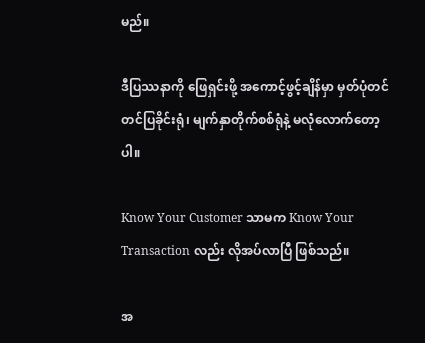မည်။

ဒီပြဿနာကို ဖြေရှင်းဖို့ အကောင့်ဖွင့်ချိန်မှာ မှတ်ပုံတင်တင်ပြခိုင်းရုံ၊ မျက်နှာတိုက်စစ်ရုံနဲ့ မလုံလောက်တော့ပါ။

Know Your Customer သာမက Know Your Transaction လည်း လိုအပ်လာပြီ ဖြစ်သည်။

အ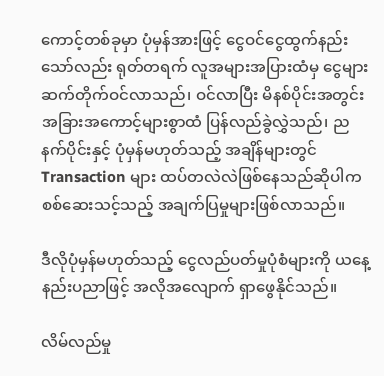ကောင့်တစ်ခုမှာ ပုံမှန်အားဖြင့် ငွေဝင်ငွေထွက်နည်းသော်လည်း ရုတ်တရက် လူအများအပြားထံမှ ငွေများဆက်တိုက်ဝင်လာသည်၊ ဝင်လာပြီး မိနစ်ပိုင်းအတွင်း အခြားအကောင့်များစွာထံ ပြန်လည်ခွဲလွှဲသည်၊ ညနက်ပိုင်းနှင့် ပုံမှန်မဟုတ်သည့် အချိန်များတွင် Transaction များ ထပ်တလဲလဲဖြစ်နေသည်ဆိုပါက စစ်ဆေးသင့်သည့် အချက်ပြမှုများဖြစ်လာသည်။

ဒီလိုပုံမှန်မဟုတ်သည့် ငွေလည်ပတ်မှုပုံစံများကို ယနေ့နည်းပညာဖြင့် အလိုအလျောက် ရှာဖွေနိုင်သည်။

လိမ်လည်မှု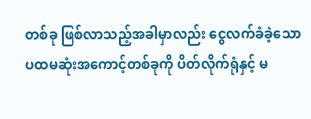တစ်ခု ဖြစ်လာသည့်အခါမှာလည်း ငွေလက်ခံခဲ့သော ပထမဆုံးအကောင့်တစ်ခုကို ပိတ်လိုက်ရုံနှင့် မ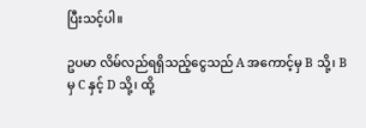ပြီးသင့်ပါ။

ဥပမာ လိမ်လည်ရရှိသည့်ငွေသည် A အကောင့်မှ B သို့၊ B မှ C နှင့် D သို့၊ ထို့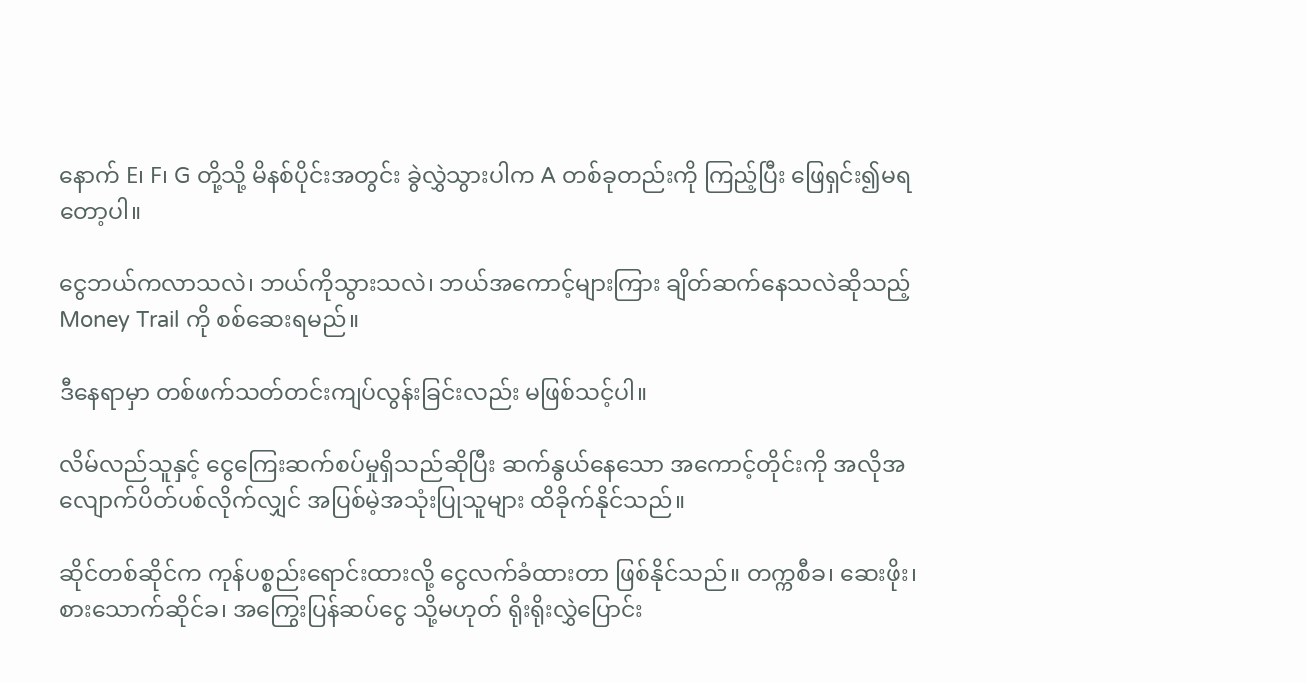နောက် E၊ F၊ G တို့သို့ မိနစ်ပိုင်းအတွင်း ခွဲလွှဲသွားပါက A တစ်ခုတည်းကို ကြည့်ပြီး ဖြေရှင်း၍မရတော့ပါ။

ငွေဘယ်ကလာသလဲ၊ ဘယ်ကိုသွားသလဲ၊ ဘယ်အကောင့်များကြား ချိတ်ဆက်နေသလဲဆိုသည့် Money Trail ကို စစ်ဆေးရမည်။

ဒီနေရာမှာ တစ်ဖက်သတ်တင်းကျပ်လွန်းခြင်းလည်း မဖြစ်သင့်ပါ။

လိမ်လည်သူနှင့် ငွေကြေးဆက်စပ်မှုရှိသည်ဆိုပြီး ဆက်နွယ်နေသော အကောင့်တိုင်းကို အလိုအလျောက်ပိတ်ပစ်လိုက်လျှင် အပြစ်မဲ့အသုံးပြုသူများ ထိခိုက်နိုင်သည်။

ဆိုင်တစ်ဆိုင်က ကုန်ပစ္စည်းရောင်းထားလို့ ငွေလက်ခံထားတာ ဖြစ်နိုင်သည်။ တက္ကစီခ၊ ဆေးဖိုး၊ စားသောက်ဆိုင်ခ၊ အကြွေးပြန်ဆပ်ငွေ သို့မဟုတ် ရိုးရိုးလွှဲပြောင်း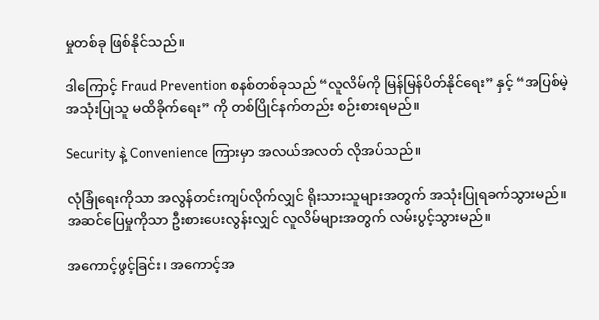မှုတစ်ခု ဖြစ်နိုင်သည်။

ဒါကြောင့် Fraud Prevention စနစ်တစ်ခုသည် “လူလိမ်ကို မြန်မြန်ပိတ်နိုင်ရေး” နှင့် “အပြစ်မဲ့အသုံးပြုသူ မထိခိုက်ရေး” ကို တစ်ပြိုင်နက်တည်း စဉ်းစားရမည်။

Security နဲ့ Convenience ကြားမှာ အလယ်အလတ် လိုအပ်သည်။

လုံခြုံရေးကိုသာ အလွန်တင်းကျပ်လိုက်လျှင် ရိုးသားသူများအတွက် အသုံးပြုရခက်သွားမည်။ အဆင်ပြေမှုကိုသာ ဦးစားပေးလွန်းလျှင် လူလိမ်များအတွက် လမ်းပွင့်သွားမည်။

အကောင့်ဖွင့်ခြင်း၊ အကောင့်အ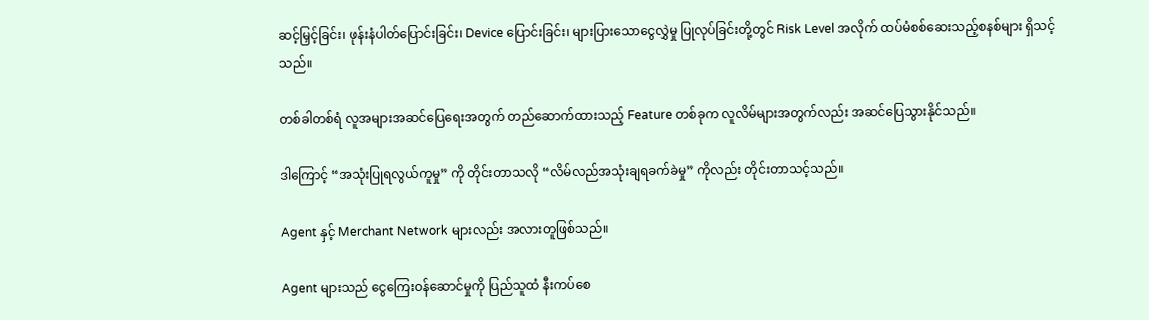ဆင့်မြှင့်ခြင်း၊ ဖုန်းနံပါတ်ပြောင်းခြင်း၊ Device ပြောင်းခြင်း၊ များပြားသောငွေလွှဲမှု ပြုလုပ်ခြင်းတို့တွင် Risk Level အလိုက် ထပ်မံစစ်ဆေးသည့်စနစ်များ ရှိသင့်သည်။

တစ်ခါတစ်ရံ လူအများအဆင်ပြေရေးအတွက် တည်ဆောက်ထားသည့် Feature တစ်ခုက လူလိမ်များအတွက်လည်း အဆင်ပြေသွားနိုင်သည်။

ဒါကြောင့် “အသုံးပြုရလွယ်ကူမှု” ကို တိုင်းတာသလို “လိမ်လည်အသုံးချရခက်ခဲမှု” ကိုလည်း တိုင်းတာသင့်သည်။

Agent နှင့် Merchant Network များလည်း အလားတူဖြစ်သည်။

Agent များသည် ငွေကြေးဝန်ဆောင်မှုကို ပြည်သူထံ နီးကပ်စေ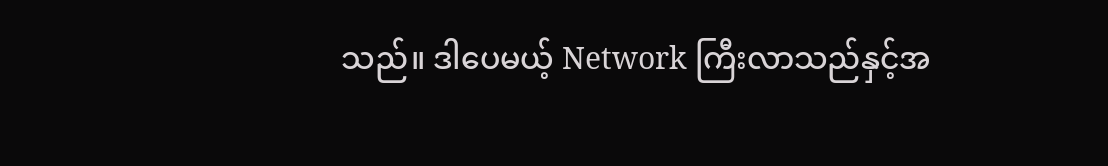သည်။ ဒါပေမယ့် Network ကြီးလာသည်နှင့်အ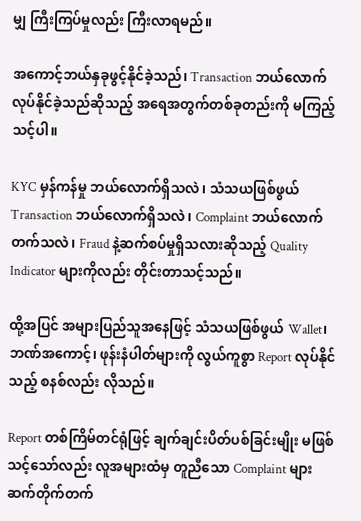မျှ ကြီးကြပ်မှုလည်း ကြီးလာရမည်။

အကောင့်ဘယ်နှခုဖွင့်နိုင်ခဲ့သည်၊ Transaction ဘယ်လောက်လုပ်နိုင်ခဲ့သည်ဆိုသည့် အရေအတွက်တစ်ခုတည်းကို မကြည့်သင့်ပါ။

KYC မှန်ကန်မှု ဘယ်လောက်ရှိသလဲ၊ သံသယဖြစ်ဖွယ် Transaction ဘယ်လောက်ရှိသလဲ၊ Complaint ဘယ်လောက်တက်သလဲ၊ Fraud နဲ့ဆက်စပ်မှုရှိသလားဆိုသည့် Quality Indicator များကိုလည်း တိုင်းတာသင့်သည်။

ထို့အပြင် အများပြည်သူအနေဖြင့် သံသယဖြစ်ဖွယ် Wallet၊ ဘဏ်အကောင့်၊ ဖုန်းနံပါတ်များကို လွယ်ကူစွာ Report လုပ်နိုင်သည့် စနစ်လည်း လိုသည်။

Report တစ်ကြိမ်တင်ရုံဖြင့် ချက်ချင်းပိတ်ပစ်ခြင်းမျိုး မဖြစ်သင့်သော်လည်း လူအများထံမှ တူညီသော Complaint များ ဆက်တိုက်တက်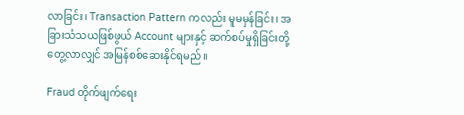လာခြင်း၊ Transaction Pattern ကလည်း မူမမှန်ခြင်း၊ အခြားသံသယဖြစ်ဖွယ် Account များနှင့် ဆက်စပ်မှုရှိခြင်းတို့ တွေ့လာလျှင် အမြန်စစ်ဆေးနိုင်ရမည်။

Fraud တိုက်ဖျက်ရေး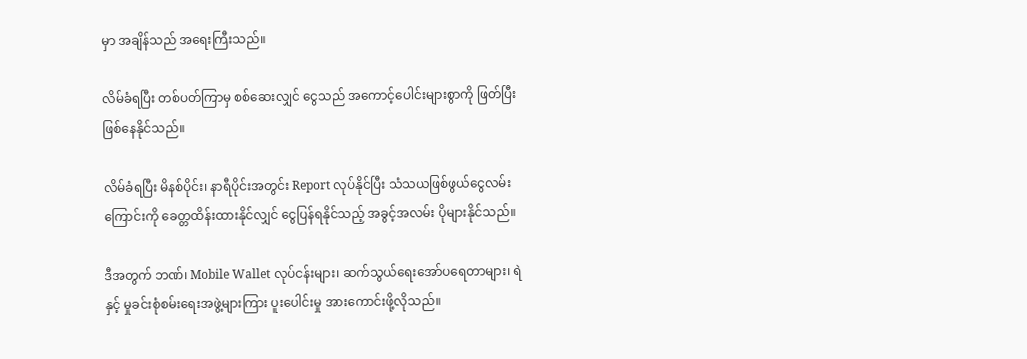မှာ အချိန်သည် အရေးကြီးသည်။

လိမ်ခံရပြီး တစ်ပတ်ကြာမှ စစ်ဆေးလျှင် ငွေသည် အကောင့်ပေါင်းများစွာကို ဖြတ်ပြီး ဖြစ်နေနိုင်သည်။

လိမ်ခံရပြီး မိနစ်ပိုင်း၊ နာရီပိုင်းအတွင်း Report လုပ်နိုင်ပြီး သံသယဖြစ်ဖွယ်ငွေလမ်းကြောင်းကို ခေတ္တထိန်းထားနိုင်လျှင် ငွေပြန်ရနိုင်သည့် အခွင့်အလမ်း ပိုများနိုင်သည်။

ဒီအတွက် ဘဏ်၊ Mobile Wallet လုပ်ငန်းများ၊ ဆက်သွယ်ရေးအော်ပရေတာများ၊ ရဲနှင့် မှုခင်းစုံစမ်းရေးအဖွဲ့များကြား ပူးပေါင်းမှု အားကောင်းဖို့လိုသည်။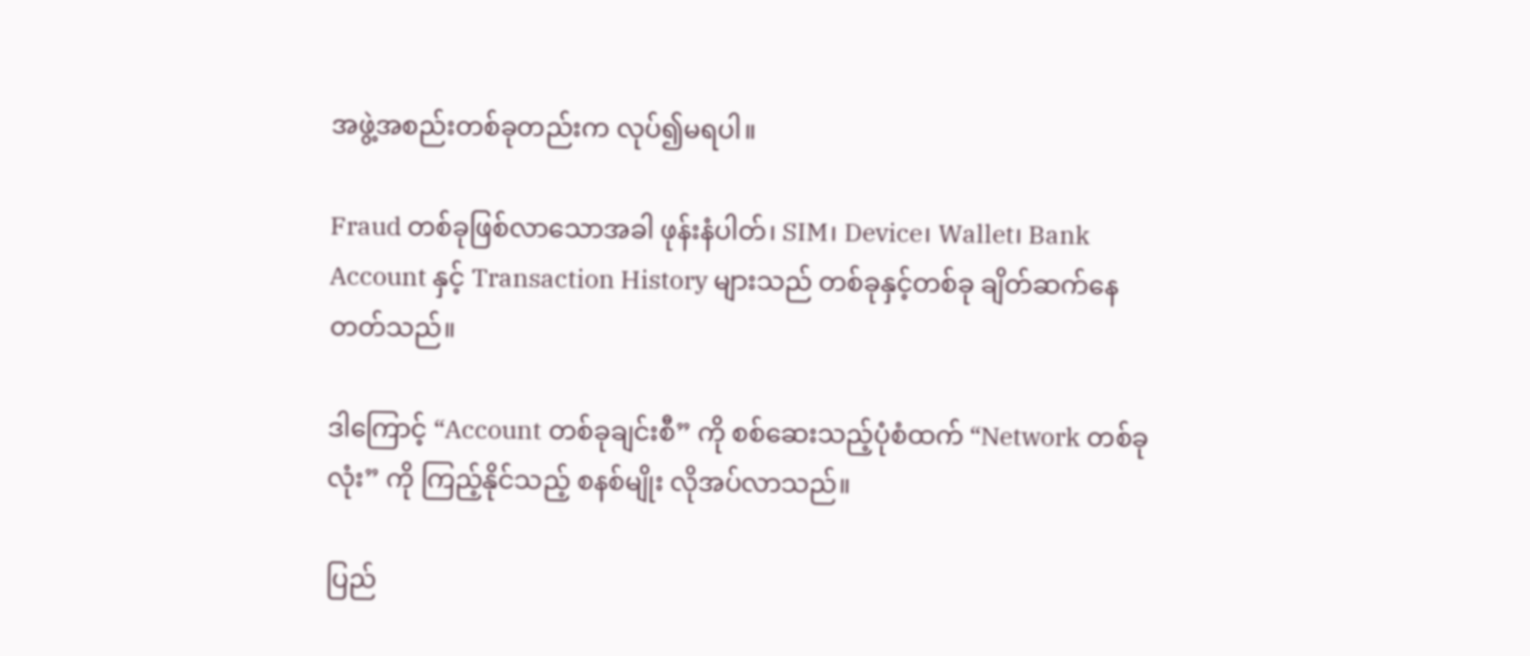အဖွဲ့အစည်းတစ်ခုတည်းက လုပ်၍မရပါ။

Fraud တစ်ခုဖြစ်လာသောအခါ ဖုန်းနံပါတ်၊ SIM၊ Device၊ Wallet၊ Bank Account နှင့် Transaction History များသည် တစ်ခုနှင့်တစ်ခု ချိတ်ဆက်နေတတ်သည်။

ဒါကြောင့် “Account တစ်ခုချင်းစီ” ကို စစ်ဆေးသည့်ပုံစံထက် “Network တစ်ခုလုံး” ကို ကြည့်နိုင်သည့် စနစ်မျိုး လိုအပ်လာသည်။

ပြည်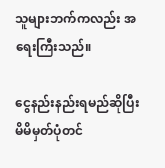သူများဘက်ကလည်း အရေးကြီးသည်။

ငွေနည်းနည်းရမည်ဆိုပြီး မိမိမှတ်ပုံတင်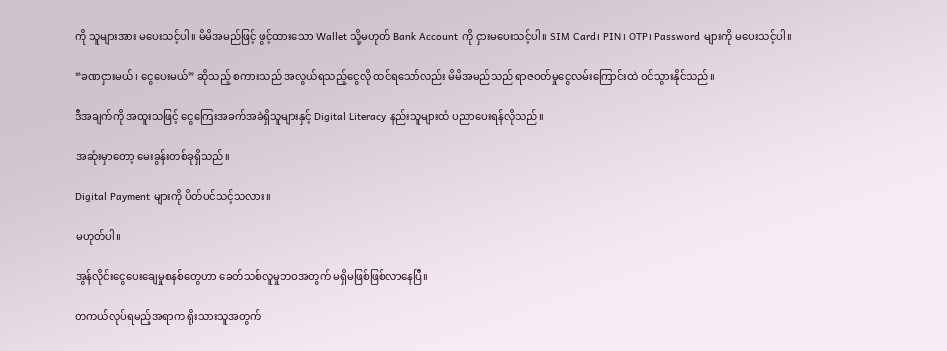ကို သူများအား မပေးသင့်ပါ။ မိမိအမည်ဖြင့် ဖွင့်ထားသော Wallet သို့မဟုတ် Bank Account ကို ငှားမပေးသင့်ပါ။ SIM Card၊ PIN၊ OTP၊ Password များကို မပေးသင့်ပါ။

“ခဏငှားမယ်၊ ငွေပေးမယ်” ဆိုသည့် စကားသည် အလွယ်ရသည့်ငွေလို ထင်ရသော်လည်း မိမိအမည်သည် ရာဇဝတ်မှုငွေလမ်းကြောင်းထဲ ဝင်သွားနိုင်သည်။

ဒီအချက်ကို အထူးသဖြင့် ငွေကြေးအခက်အခဲရှိသူများနှင့် Digital Literacy နည်းသူများထံ ပညာပေးရန်လိုသည်။

အဆုံးမှာတော့ မေးခွန်းတစ်ခုရှိသည်။

Digital Payment များကို ပိတ်ပင်သင့်သလား။

မဟုတ်ပါ။

အွန်လိုင်းငွေပေးချေမှုစနစ်တွေဟာ ခေတ်သစ်လူမှုဘဝအတွက် မရှိမဖြစ်ဖြစ်လာနေပြီ။

တကယ်လုပ်ရမည့်အရာက ရိုးသားသူအတွက်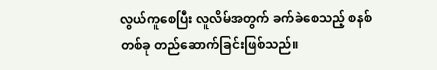လွယ်ကူစေပြီး လူလိမ်အတွက် ခက်ခဲစေသည့် စနစ်တစ်ခု တည်ဆောက်ခြင်းဖြစ်သည်။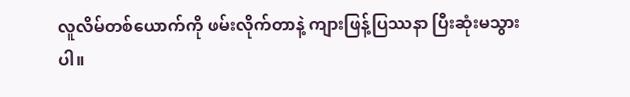လူလိမ်တစ်ယောက်ကို ဖမ်းလိုက်တာနဲ့ ကျားဖြန့်ပြဿနာ ပြီးဆုံးမသွားပါ။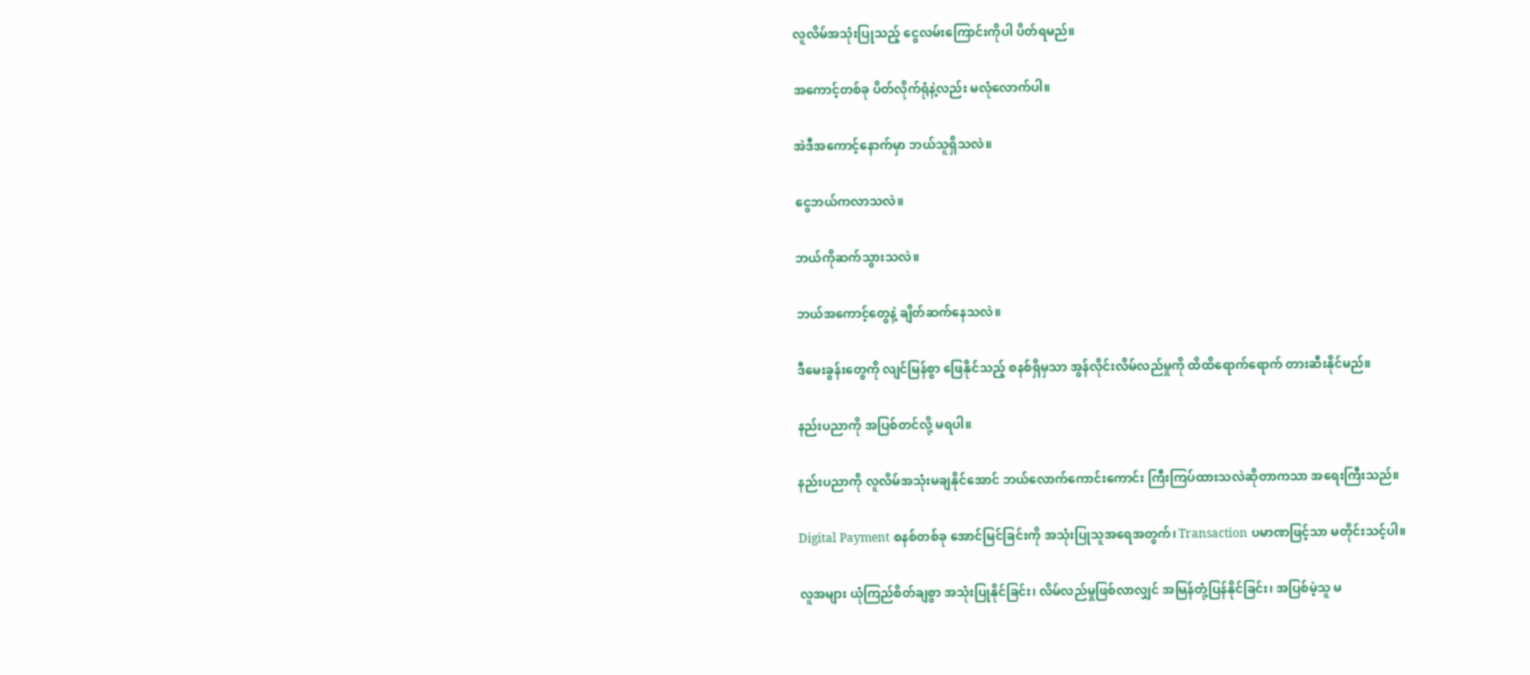လူလိမ်အသုံးပြုသည့် ငွေလမ်းကြောင်းကိုပါ ပိတ်ရမည်။

အကောင့်တစ်ခု ပိတ်လိုက်ရုံနဲ့လည်း မလုံလောက်ပါ။

အဲဒီအကောင့်နောက်မှာ ဘယ်သူရှိသလဲ။

ငွေဘယ်ကလာသလဲ။

ဘယ်ကိုဆက်သွားသလဲ။

ဘယ်အကောင့်တွေနဲ့ ချိတ်ဆက်နေသလဲ။

ဒီမေးခွန်းတွေကို လျင်မြန်စွာ ဖြေနိုင်သည့် စနစ်ရှိမှသာ အွန်လိုင်းလိမ်လည်မှုကို ထိထိရောက်ရောက် တားဆီးနိုင်မည်။

နည်းပညာကို အပြစ်တင်လို့ မရပါ။

နည်းပညာကို လူလိမ်အသုံးမချနိုင်အောင် ဘယ်လောက်ကောင်းကောင်း ကြီးကြပ်ထားသလဲဆိုတာကသာ အရေးကြီးသည်။

Digital Payment စနစ်တစ်ခု အောင်မြင်ခြင်းကို အသုံးပြုသူအရေအတွက်၊ Transaction ပမာဏဖြင့်သာ မတိုင်းသင့်ပါ။

လူအများ ယုံကြည်စိတ်ချစွာ အသုံးပြုနိုင်ခြင်း၊ လိမ်လည်မှုဖြစ်လာလျှင် အမြန်တုံ့ပြန်နိုင်ခြင်း၊ အပြစ်မဲ့သူ မ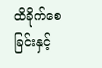ထိခိုက်စေခြင်းနှင့်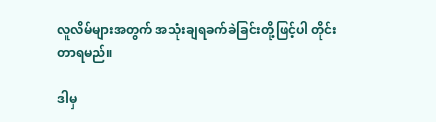လူလိမ်များအတွက် အသုံးချရခက်ခဲခြင်းတို့ဖြင့်ပါ တိုင်းတာရမည်။

ဒါမှ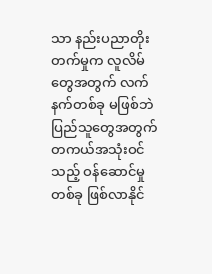သာ နည်းပညာတိုးတက်မှုက လူလိမ်တွေအတွက် လက်နက်တစ်ခု မဖြစ်ဘဲ ပြည်သူတွေအတွက် တကယ်အသုံးဝင်သည့် ဝန်ဆောင်မှုတစ်ခု ဖြစ်လာနိုင်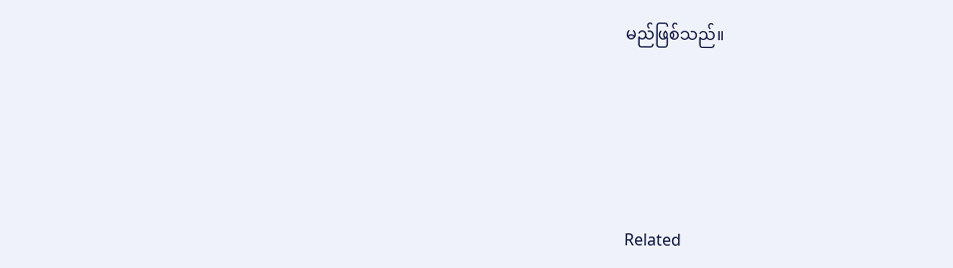မည်ဖြစ်သည်။





Related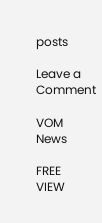posts

Leave a Comment

VOM News

FREE
VIEW